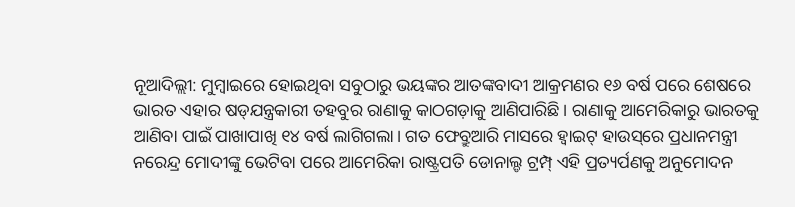ନୂଆଦିଲ୍ଲୀ: ମୁମ୍ବାଇରେ ହୋଇଥିବା ସବୁଠାରୁ ଭୟଙ୍କର ଆତଙ୍କବାଦୀ ଆକ୍ରମଣର ୧୬ ବର୍ଷ ପରେ ଶେଷରେ ଭାରତ ଏହାର ଷଡ୍‌ଯନ୍ତ୍ରକାରୀ ତହବୁର ରାଣାକୁ କାଠଗଡ଼ାକୁ ଆଣିପାରିଛି। ରାଣାକୁ ଆମେରିକାରୁ ଭାରତକୁ ଆଣିବା ପାଇଁ ପାଖାପାଖି ୧୪ ବର୍ଷ ଲାଗିଗଲା। ଗତ ଫେବ୍ରୁଆରି ମାସରେ ହ୍ୱାଇଟ୍ ହାଉସ୍‌ରେ ପ୍ରଧାନମନ୍ତ୍ରୀ ନରେନ୍ଦ୍ର ମୋଦୀଙ୍କୁ ଭେଟିବା ପରେ ଆମେରିକା ରାଷ୍ଟ୍ରପତି ଡୋନାଲ୍ଡ ଟ୍ରମ୍ପ୍ ଏହି ପ୍ରତ୍ୟର୍ପଣକୁ ଅନୁମୋଦନ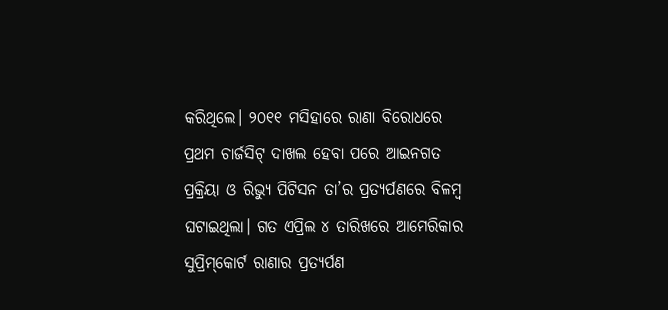କରିଥିଲେ। ୨୦୧୧ ମସିହାରେ ରାଣା ବିରୋଧରେ ପ୍ରଥମ ଚାର୍ଜସିଟ୍ ଦାଖଲ ହେବା ପରେ ଆଇନଗତ ପ୍ରକ୍ରିୟା ଓ ରିଭ୍ୟୁ ପିଟିସନ ତା’ର ପ୍ରତ୍ୟର୍ପଣରେ ବିଳମ୍ବ ଘଟାଇଥିଲା। ଗତ ଏପ୍ରିଲ ୪ ତାରିଖରେ ଆମେରିକାର ସୁପ୍ରିମ୍‌କୋର୍ଟ ରାଣାର ପ୍ରତ୍ୟର୍ପଣ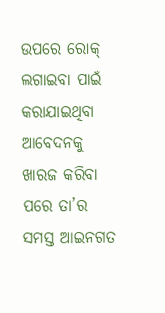ଉପରେ ରୋକ୍ ଲଗାଇବା ପାଇଁ କରାଯାଇଥିବା ଆବେଦନକୁ ଖାରଜ କରିବା ପରେ ତା’ର ସମସ୍ତ ଆଇନଗତ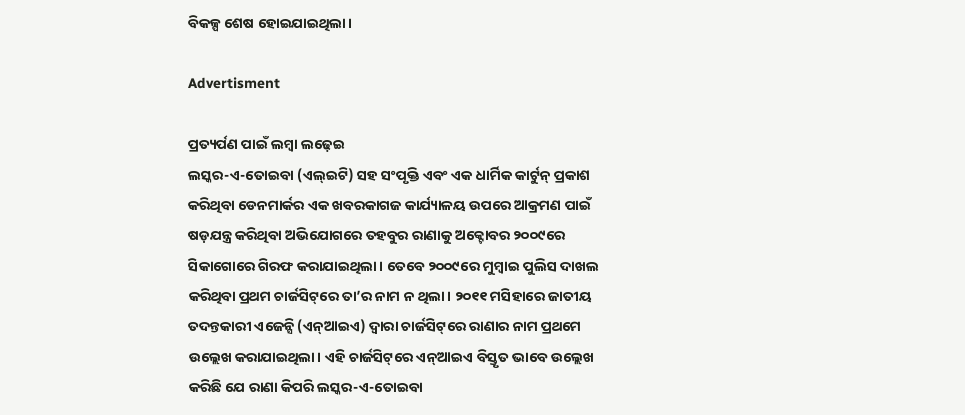ବିକଳ୍ପ ଶେଷ ହୋଇଯାଇଥିଲା।

Advertisment

ପ୍ରତ୍ୟର୍ପଣ ପାଇଁ ଲମ୍ବା ଲଢ଼େଇ
ଲସ୍କର-ଏ-ତୋଇବା (ଏଲ୍‌ଇଟି) ସହ ସଂପୃକ୍ତି ଏବଂ ଏକ ଧାର୍ମିକ କାର୍ଟୁନ୍ ପ୍ରକାଶ କରିଥିବା ଡେନମାର୍କର ଏକ ଖବରକାଗଜ କାର୍ଯ୍ୟାଳୟ ଉପରେ ଆକ୍ରମଣ ପାଇଁ ଷଡ଼ଯନ୍ତ୍ର କରିଥିବା ଅଭିଯୋଗରେ ତହବୁର ରାଣାକୁ ଅକ୍ଟୋବର ୨୦୦୯ରେ ସିକାଗୋରେ ଗିରଫ କରାଯାଇଥିଲା। ତେବେ ୨୦୦୯ରେ ମୁମ୍ବାଇ ପୁଲିସ ଦାଖଲ କରିଥିବା ପ୍ରଥମ ଚାର୍ଜସିଟ୍‌ରେ ତା’ର ନାମ ନ ଥିଲା। ୨୦୧୧ ମସିହାରେ ଜାତୀୟ ତଦନ୍ତକାରୀ ଏଜେନ୍ସି (ଏନ୍‌ଆଇଏ) ଦ୍ୱାରା ଚାର୍ଜସିଟ୍‌ରେ ରାଣାର ନାମ ପ୍ରଥମେ ଉଲ୍ଲେଖ କରାଯାଇଥିଲା। ଏହି ଚାର୍ଜସିଟ୍‌ରେ ଏନ୍‌ଆଇଏ ବିସ୍ତୃତ ଭାବେ ଉଲ୍ଲେଖ କରିଛି ଯେ ରାଣା କିପରି ଲସ୍କର-ଏ-ତୋଇବା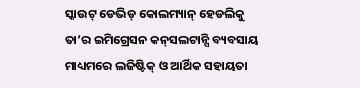ସ୍କାଉଟ୍ ଡେଭିଡ୍ କୋଲମ୍ୟାନ୍ ହେଡଲିକୁ ତା’ର ଇମିଗ୍ରେସନ କନ୍‌ସଲଟାନ୍ସି ବ୍ୟବସାୟ ମାଧ୍ୟମରେ ଲଜିଷ୍ଟିକ୍ ଓ ଆର୍ଥିକ ସହାୟତା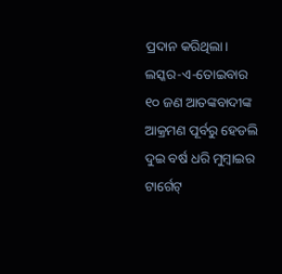ପ୍ରଦାନ କରିଥିଲା। ଲସ୍କର-ଏ-ତୋଇବାର ୧୦ ଜଣ ଆତଙ୍କବାଦୀଙ୍କ ଆକ୍ରମଣ ପୂର୍ବରୁ ହେଡଲି ଦୁଇ ବର୍ଷ ଧରି ମୁମ୍ବାଇର ଟାର୍ଗେଟ୍‌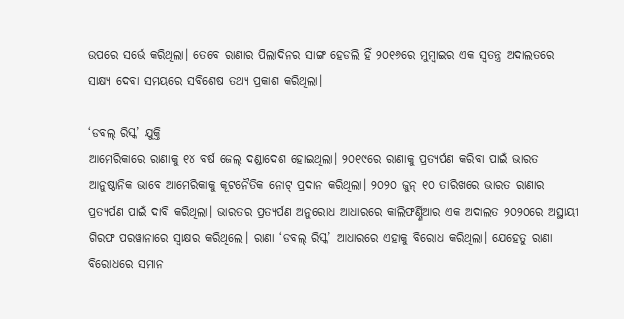ଉପରେ ସର୍ଭେ କରିଥିଲା। ତେବେ ରାଣାର ପିଲାଦିନର ସାଙ୍ଗ ହେଡଲି ହିଁ ୨୦୧୬ରେ ମୁମ୍ବାଇର ଏକ ସ୍ୱତନ୍ତ୍ର ଅଦାଲତରେ ସାକ୍ଷ୍ୟ ଦେବା ସମୟରେ ସବିଶେଷ ତଥ୍ୟ ପ୍ରକାଶ କରିଥିଲା।

‘ଡବଲ୍ ରିସ୍କ’ ଯୁକ୍ତି
ଆମେରିକାରେ ରାଣାକୁ ୧୪ ବର୍ଷ ଜେଲ୍ ଦଣ୍ଡାଦେଶ ହୋଇଥିଲା। ୨୦୧୯ରେ ରାଣାକୁ ପ୍ରତ୍ୟର୍ପଣ କରିବା ପାଇଁ ଭାରତ ଆନୁଷ୍ଠାନିକ ଭାବେ ଆମେରିକାକୁ କୂଟନୈତିକ ନୋଟ୍ ପ୍ରଦାନ କରିଥିଲା। ୨୦୨୦ ଜୁନ୍ ୧୦ ତାରିଖରେ ଭାରତ ରାଣାର ପ୍ରତ୍ୟର୍ପଣ ପାଇଁ ଦାବି କରିଥିଲା। ଭାରତର ପ୍ରତ୍ୟର୍ପଣ ଅନୁରୋଧ ଆଧାରରେ କାଲିଫର୍ଣ୍ଣିଆର ଏକ ଅଦାଲତ ୨୦୨୦ରେ ଅସ୍ଥାୟୀ ଗିରଫ ପରୱାନାରେ ସ୍ୱାକ୍ଷର କରିଥିଲେ। ରାଣା ‘ଡବଲ୍ ରିସ୍କ’ ଆଧାରରେ ଏହାକୁ ବିରୋଧ କରିଥିଲା। ଯେହେତୁ ରାଣା ବିରୋଧରେ ସମାନ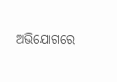ଅଭିଯୋଗରେ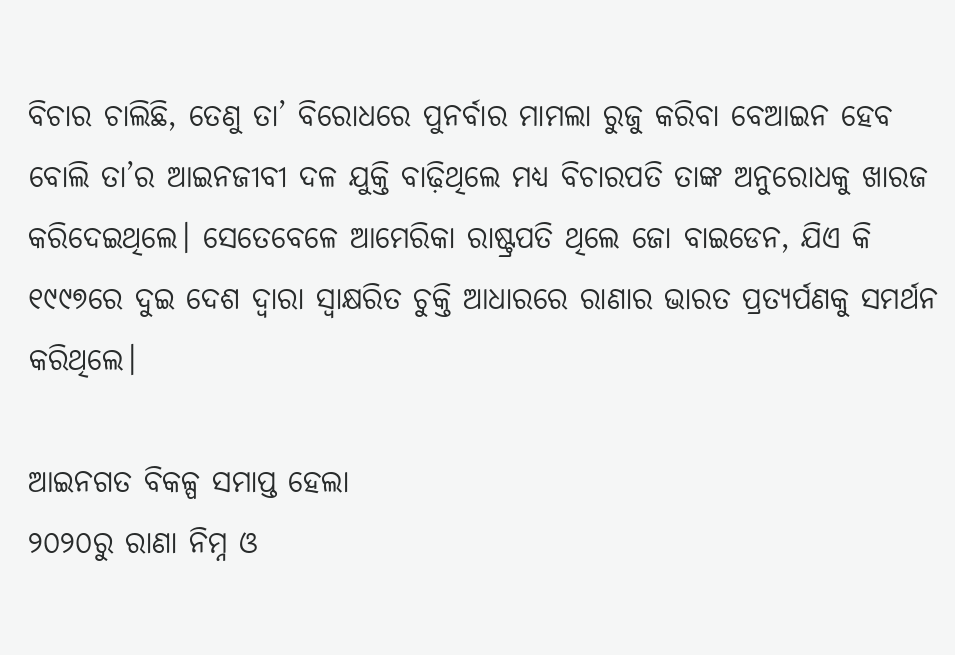ବିଚାର ଚାଲିଛି, ତେଣୁ ତା’ ବିରୋଧରେ ପୁନର୍ବାର ମାମଲା ରୁଜୁ କରିବା ବେଆଇନ ହେବ ବୋଲି ତା’ର ଆଇନଜୀବୀ ଦଳ ଯୁକ୍ତି ବାଢ଼ିଥିଲେ ମଧ୍ୟ ବିଚାରପତି ତାଙ୍କ ଅନୁରୋଧକୁ ଖାରଜ କରିଦେଇଥିଲେ। ସେତେବେଳେ ଆମେରିକା ରାଷ୍ଟ୍ରପତି ଥିଲେ ଜୋ ବାଇଡେନ, ଯିଏ କି ୧୯୯୭ରେ ଦୁଇ ଦେଶ ଦ୍ୱାରା ସ୍ୱାକ୍ଷରିତ ଚୁକ୍ତି ଆଧାରରେ ରାଣାର ଭାରତ ପ୍ରତ୍ୟର୍ପଣକୁ ସମର୍ଥନ କରିଥିଲେ।

ଆଇନଗତ ବିକଳ୍ପ ସମାପ୍ତ ହେଲା
୨୦୨୦ରୁ ରାଣା ନିମ୍ନ ଓ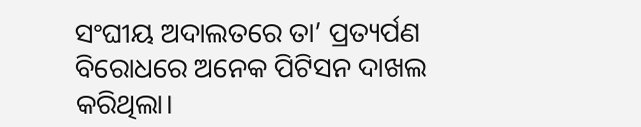ସଂଘୀୟ ଅଦାଲତରେ ତା’ ପ୍ରତ୍ୟର୍ପଣ ବିରୋଧରେ ଅନେକ ପିଟିସନ ଦାଖଲ କରିଥିଲା।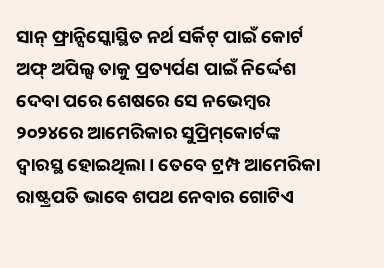ସାନ୍ ଫ୍ରାନ୍ସିସ୍କୋସ୍ଥିତ ନର୍ଥ ସର୍କିଟ୍ ପାଇଁ କୋର୍ଟ ଅଫ୍ ଅପିଲ୍ସ ତାକୁ ପ୍ରତ୍ୟର୍ପଣ ପାଇଁ ନିର୍ଦ୍ଦେଶ ଦେବା ପରେ ଶେଷରେ ସେ ନଭେମ୍ବର ୨୦୨୪ରେ ଆମେରିକାର ସୁପ୍ରିମ୍‌କୋର୍ଟଙ୍କ ଦ୍ୱାରସ୍ଥ ହୋଇଥିଲା। ତେବେ ଟ୍ରମ୍ପ ଆମେରିକା ରାଷ୍ଟ୍ରପତି ଭାବେ ଶପଥ ନେବାର ଗୋଟିଏ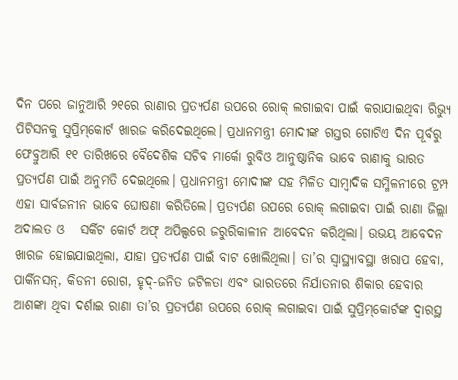ଦିନ ପରେ ଜାନୁଆରି ୨୧ରେ ରାଣାର ପ୍ରତ୍ୟର୍ପଣ ଉପରେ ରୋକ୍ ଲଗାଇବା ପାଇଁ କରାଯାଇଥିବା ରିଭ୍ୟୁ ପିଟିସନକୁ ସୁପ୍ରିମ୍‌କୋର୍ଟ ଖାରଜ କରିଦେଇଥିଲେ। ପ୍ରଧାନମନ୍ତ୍ରୀ ମୋଦୀଙ୍କ ଗସ୍ତର ଗୋଟିଏ ଦିନ ପୂର୍ବରୁ ଫେବ୍ରୁଆରି ୧୧ ତାରିଖରେ ବୈଦେଶିକ ସଚିବ ମାର୍କୋ ରୁବିଓ ଆନୁଷ୍ଠାନିକ ଭାବେ ରାଣାକୁ ଭାରତ ପ୍ରତ୍ୟର୍ପଣ ପାଇଁ ଅନୁମତି ଦେଇଥିଲେ। ପ୍ରଧାନମନ୍ତ୍ରୀ ମୋଦୀଙ୍କ ସହ ମିଳିତ ସାମ୍ବାଦିକ ସମ୍ମିଳନୀରେ ଟ୍ରମ୍ପ ଏହା ସାର୍ବଜନୀନ ଭାବେ ଘୋଷଣା କରିତିଲେ। ପ୍ରତ୍ୟର୍ପଣ ଉପରେ ରୋକ୍ ଲଗାଇବା ପାଇଁ ରାଣା ଜିଲ୍ଲା ଅଦାଲତ ଓ   ସର୍କିଟ କୋର୍ଟ ଅଫ୍ ଅପିଲ୍ସରେ ଜରୁରିକାଳୀନ ଆବେଦନ କରିଥିଲା। ଉଭୟ ଆବେଦନ ଖାରଜ ହୋଇଯାଇଥିଲା, ଯାହା ପ୍ରତ୍ୟର୍ପଣ ପାଇଁ ବାଟ ଖୋଲିଥିଲା। ତା’ର ସ୍ୱାସ୍ଥ୍ୟାବସ୍ଥା ଖରାପ ହେବା, ପାର୍କିନସନ୍, କିଡନୀ ରୋଗ, ହୃଦ୍-ଜନିତ ଜଟିଳତା ଏବଂ ଭାରତରେ ନିର୍ଯାତନାର ଶିକାର ହେବାର ଆଶଙ୍କା ଥିବା ଦର୍ଶାଇ ରାଣା ତା’ର ପ୍ରତ୍ୟର୍ପଣ ଉପରେ ରୋକ୍ ଲଗାଇବା ପାଇଁ ସୁପ୍ରିମ୍‌କୋର୍ଟଙ୍କ ଦ୍ୱାରସ୍ଥ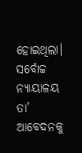ହୋଇଥିଲା। ସର୍ବୋଚ୍ଚ ନ୍ୟାୟାଳୟ ତା’ ଆବେଦନକୁ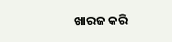ଖାରଜ କରି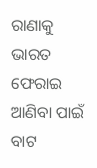ରାଣାକୁ ଭାରତ ଫେରାଇ ଆଣିବା ପାଇଁ ବାଟ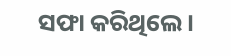ସଫା କରିଥିଲେ।